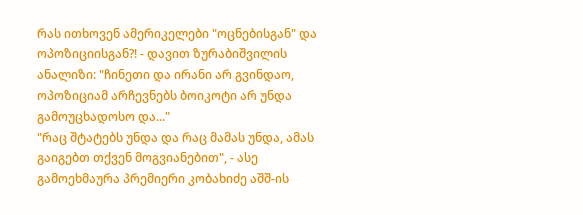რას ითხოვენ ამერიკელები "ოცნებისგან" და ოპოზიციისგან?! - დავით ზურაბიშვილის ანალიზი: "ჩინეთი და ირანი არ გვინდაო, ოპოზიციამ არჩევნებს ბოიკოტი არ უნდა გამოუცხადოსო და..."
"რაც შტატებს უნდა და რაც მამას უნდა, ამას გაიგებთ თქვენ მოგვიანებით", - ასე გამოეხმაურა პრემიერი კობახიძე აშშ-ის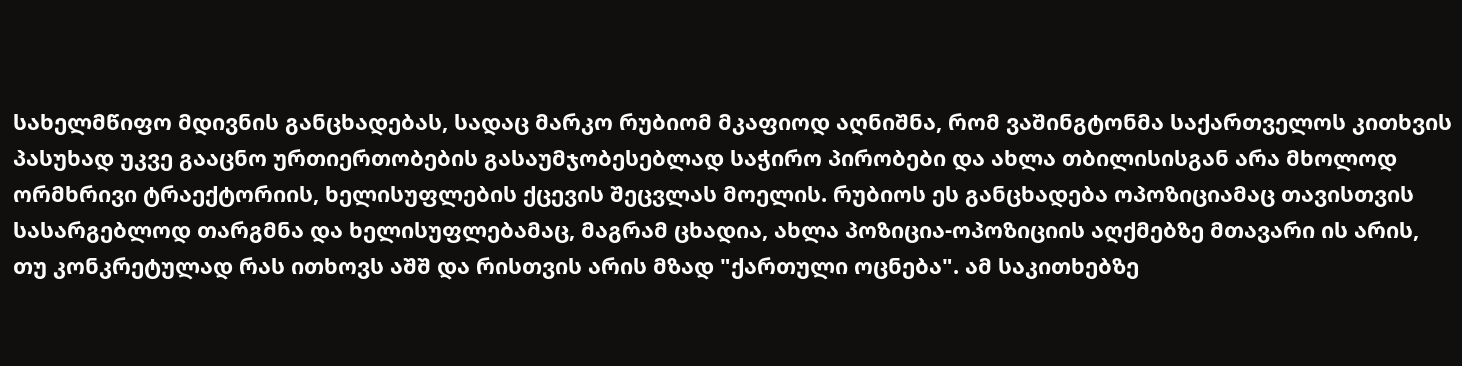სახელმწიფო მდივნის განცხადებას, სადაც მარკო რუბიომ მკაფიოდ აღნიშნა, რომ ვაშინგტონმა საქართველოს კითხვის პასუხად უკვე გააცნო ურთიერთობების გასაუმჯობესებლად საჭირო პირობები და ახლა თბილისისგან არა მხოლოდ ორმხრივი ტრაექტორიის, ხელისუფლების ქცევის შეცვლას მოელის. რუბიოს ეს განცხადება ოპოზიციამაც თავისთვის სასარგებლოდ თარგმნა და ხელისუფლებამაც, მაგრამ ცხადია, ახლა პოზიცია-ოპოზიციის აღქმებზე მთავარი ის არის, თუ კონკრეტულად რას ითხოვს აშშ და რისთვის არის მზად "ქართული ოცნება". ამ საკითხებზე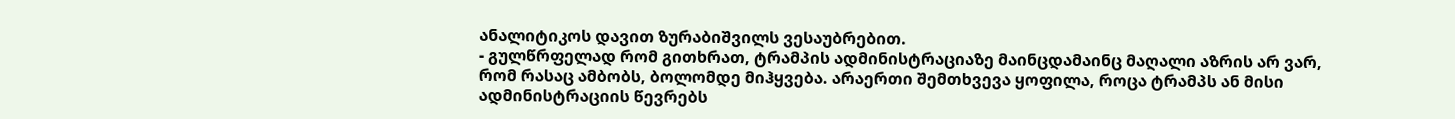ანალიტიკოს დავით ზურაბიშვილს ვესაუბრებით.
- გულწრფელად რომ გითხრათ, ტრამპის ადმინისტრაციაზე მაინცდამაინც მაღალი აზრის არ ვარ, რომ რასაც ამბობს, ბოლომდე მიჰყვება. არაერთი შემთხვევა ყოფილა, როცა ტრამპს ან მისი ადმინისტრაციის წევრებს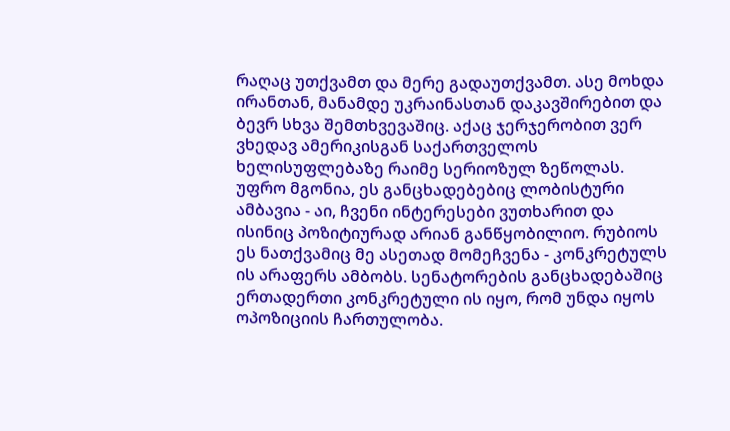რაღაც უთქვამთ და მერე გადაუთქვამთ. ასე მოხდა ირანთან, მანამდე უკრაინასთან დაკავშირებით და ბევრ სხვა შემთხვევაშიც. აქაც ჯერჯერობით ვერ ვხედავ ამერიკისგან საქართველოს ხელისუფლებაზე რაიმე სერიოზულ ზეწოლას.
უფრო მგონია, ეს განცხადებებიც ლობისტური ამბავია - აი, ჩვენი ინტერესები ვუთხარით და ისინიც პოზიტიურად არიან განწყობილიო. რუბიოს ეს ნათქვამიც მე ასეთად მომეჩვენა - კონკრეტულს ის არაფერს ამბობს. სენატორების განცხადებაშიც ერთადერთი კონკრეტული ის იყო, რომ უნდა იყოს ოპოზიციის ჩართულობა.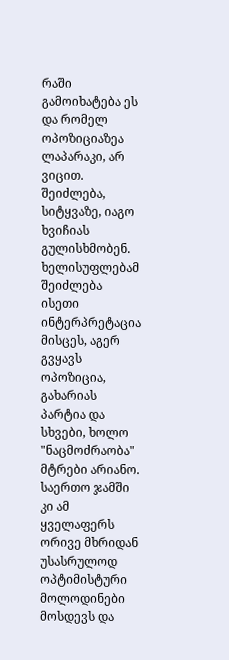რაში გამოიხატება ეს და რომელ ოპოზიციაზეა ლაპარაკი, არ ვიცით. შეიძლება, სიტყვაზე, იაგო ხვიჩიას გულისხმობენ. ხელისუფლებამ შეიძლება ისეთი ინტერპრეტაცია მისცეს, აგერ გვყავს ოპოზიცია, გახარიას პარტია და სხვები, ხოლო "ნაცმოძრაობა" მტრები არიანო. საერთო ჯამში კი ამ ყველაფერს ორივე მხრიდან უსასრულოდ ოპტიმისტური მოლოდინები მოსდევს და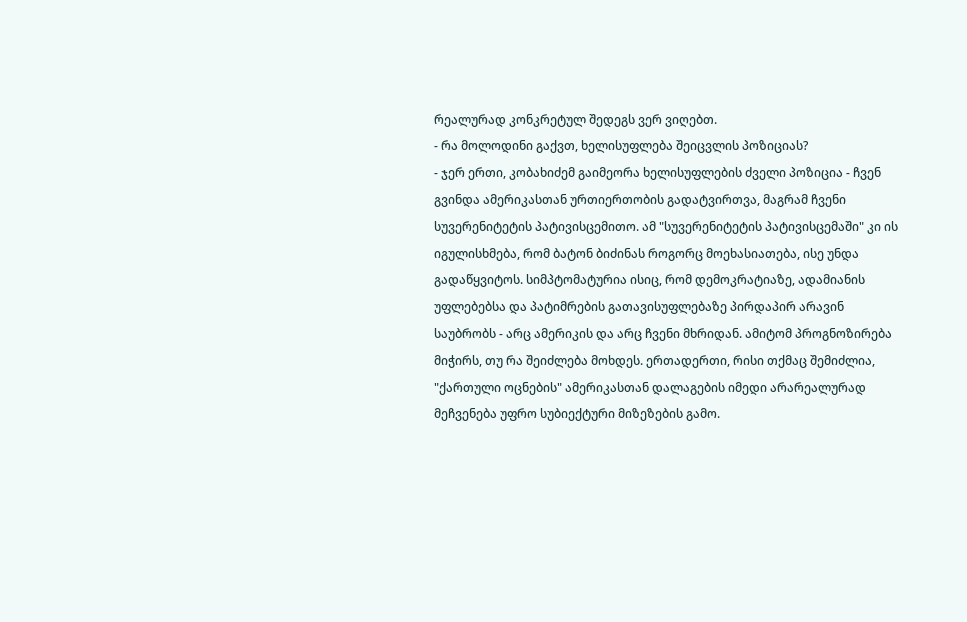რეალურად კონკრეტულ შედეგს ვერ ვიღებთ.
- რა მოლოდინი გაქვთ, ხელისუფლება შეიცვლის პოზიციას?
- ჯერ ერთი, კობახიძემ გაიმეორა ხელისუფლების ძველი პოზიცია - ჩვენ გვინდა ამერიკასთან ურთიერთობის გადატვირთვა, მაგრამ ჩვენი სუვერენიტეტის პატივისცემითო. ამ "სუვერენიტეტის პატივისცემაში" კი ის იგულისხმება, რომ ბატონ ბიძინას როგორც მოეხასიათება, ისე უნდა გადაწყვიტოს. სიმპტომატურია ისიც, რომ დემოკრატიაზე, ადამიანის უფლებებსა და პატიმრების გათავისუფლებაზე პირდაპირ არავინ საუბრობს - არც ამერიკის და არც ჩვენი მხრიდან. ამიტომ პროგნოზირება მიჭირს, თუ რა შეიძლება მოხდეს. ერთადერთი, რისი თქმაც შემიძლია, "ქართული ოცნების" ამერიკასთან დალაგების იმედი არარეალურად მეჩვენება უფრო სუბიექტური მიზეზების გამო.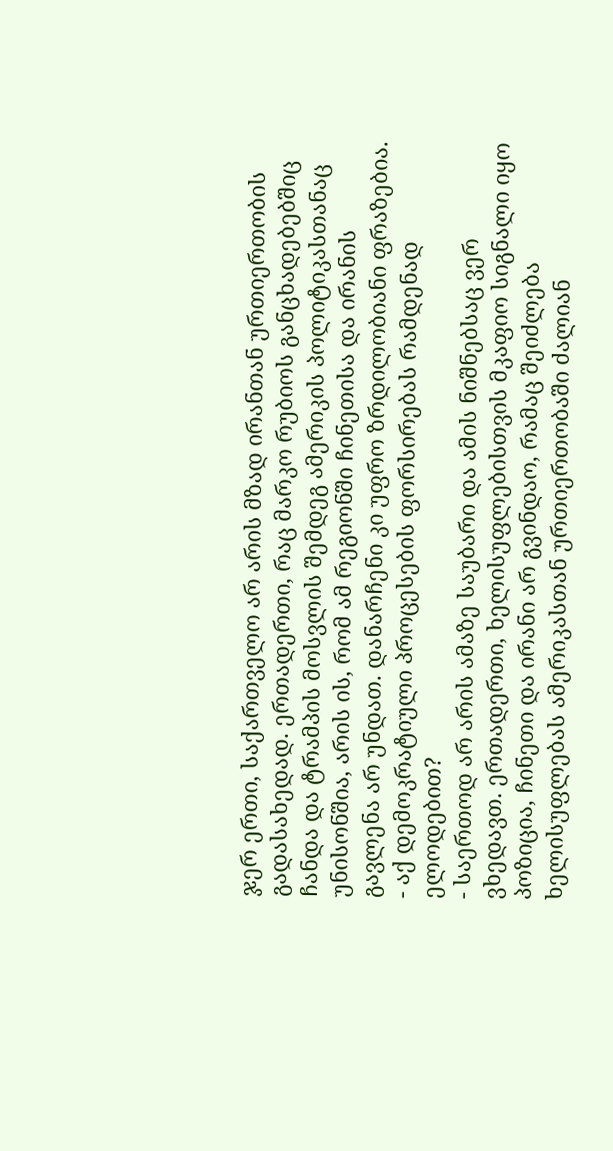ჯერ ერთი, საქართველო არ არის მზად ირანთან ურთიერთობის გადასახედად. ერთადერთი, რაც მარკო რუბიოს განცხადებებშიც ჩანდა და ტრამპის მოსვლის შემდეგ ამერიკის პოლიტიკასთანაც უნისონშია, არის ის, რომ ამ რეგიონში ჩინეთისა და ირანის გავლენა არ უნდათ. დანარჩენი კი უფრო ზრდილობიანი ფრაზებია.
- აქ დემოკრატიული პროცესების ფორსირებას რამდენად ელოდებით?
- საერთოდ არ არის ამაზე საუბარი და ამის ნიშნებსაც ვერ ვხედავთ. ერთადერთი, ხელისუფლებისთვის მკაფიო სიგნალი იყო პოზიცია, ჩინეთი და ირანი არ გვინდაო, რამაც შეიძლება ხელისუფლებას ამერიკასთან ურთიერთობაში ძალიან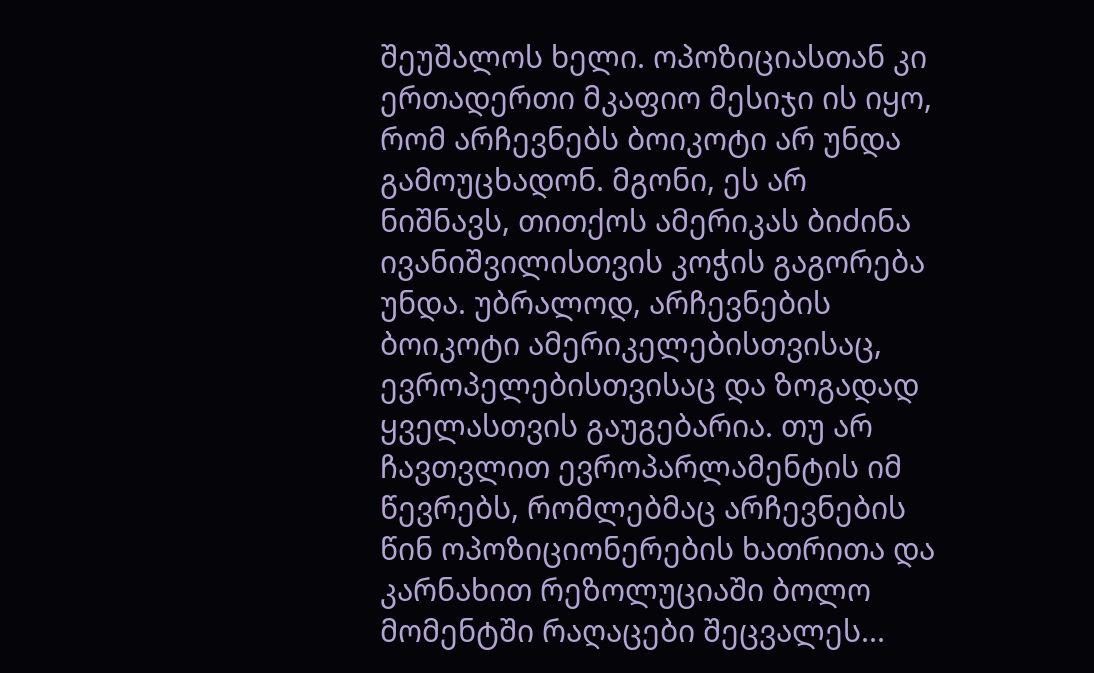შეუშალოს ხელი. ოპოზიციასთან კი ერთადერთი მკაფიო მესიჯი ის იყო, რომ არჩევნებს ბოიკოტი არ უნდა გამოუცხადონ. მგონი, ეს არ ნიშნავს, თითქოს ამერიკას ბიძინა ივანიშვილისთვის კოჭის გაგორება უნდა. უბრალოდ, არჩევნების ბოიკოტი ამერიკელებისთვისაც, ევროპელებისთვისაც და ზოგადად ყველასთვის გაუგებარია. თუ არ ჩავთვლით ევროპარლამენტის იმ წევრებს, რომლებმაც არჩევნების წინ ოპოზიციონერების ხათრითა და კარნახით რეზოლუციაში ბოლო მომენტში რაღაცები შეცვალეს...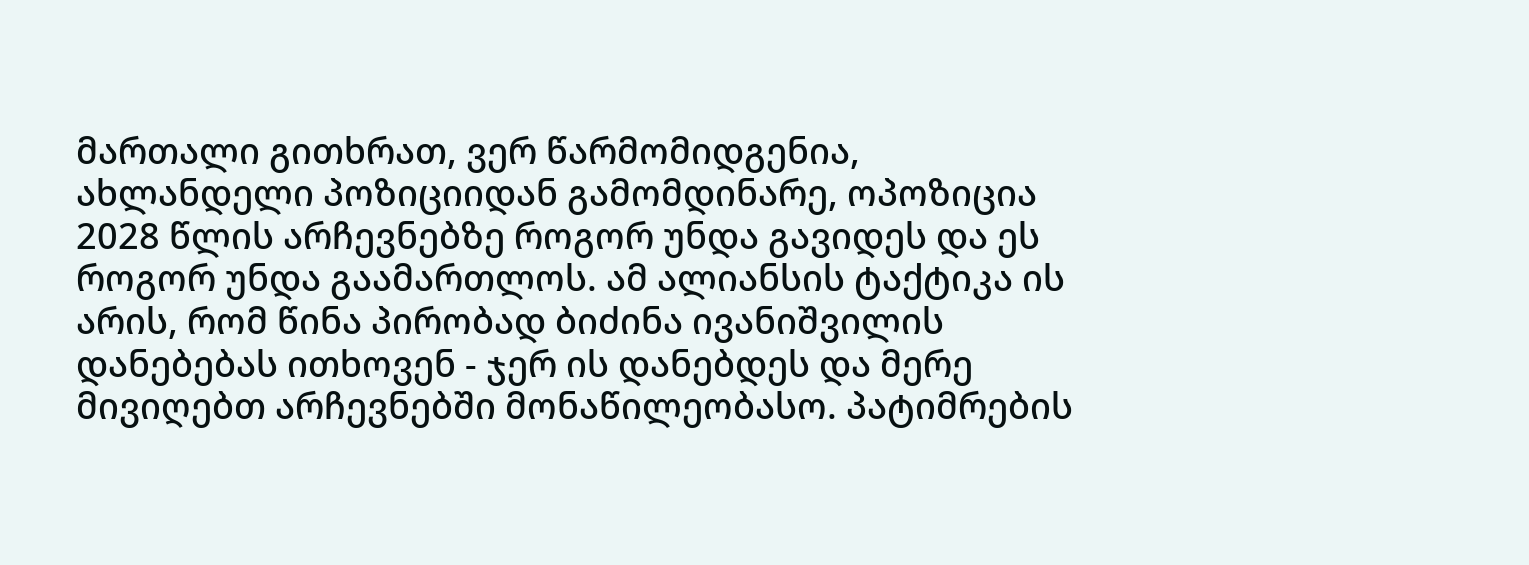მართალი გითხრათ, ვერ წარმომიდგენია, ახლანდელი პოზიციიდან გამომდინარე, ოპოზიცია 2028 წლის არჩევნებზე როგორ უნდა გავიდეს და ეს როგორ უნდა გაამართლოს. ამ ალიანსის ტაქტიკა ის არის, რომ წინა პირობად ბიძინა ივანიშვილის დანებებას ითხოვენ - ჯერ ის დანებდეს და მერე მივიღებთ არჩევნებში მონაწილეობასო. პატიმრების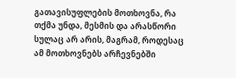გათავისუფლების მოთხოვნა, რა თქმა უნდა, მესმის და არასწორი სულაც არ არის, მაგრამ, როდესაც ამ მოთხოვნებს არჩევნებში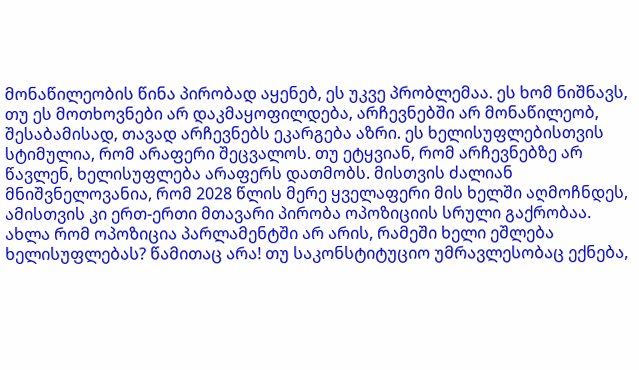მონაწილეობის წინა პირობად აყენებ, ეს უკვე პრობლემაა. ეს ხომ ნიშნავს, თუ ეს მოთხოვნები არ დაკმაყოფილდება, არჩევნებში არ მონაწილეობ, შესაბამისად, თავად არჩევნებს ეკარგება აზრი. ეს ხელისუფლებისთვის სტიმულია, რომ არაფერი შეცვალოს. თუ ეტყვიან, რომ არჩევნებზე არ წავლენ, ხელისუფლება არაფერს დათმობს. მისთვის ძალიან მნიშვნელოვანია, რომ 2028 წლის მერე ყველაფერი მის ხელში აღმოჩნდეს, ამისთვის კი ერთ-ერთი მთავარი პირობა ოპოზიციის სრული გაქრობაა. ახლა რომ ოპოზიცია პარლამენტში არ არის, რამეში ხელი ეშლება ხელისუფლებას? წამითაც არა! თუ საკონსტიტუციო უმრავლესობაც ექნება,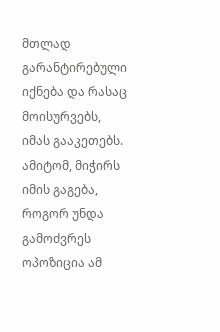მთლად გარანტირებული იქნება და რასაც მოისურვებს, იმას გააკეთებს. ამიტომ, მიჭირს იმის გაგება, როგორ უნდა გამოძვრეს ოპოზიცია ამ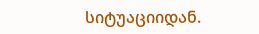სიტუაციიდან.